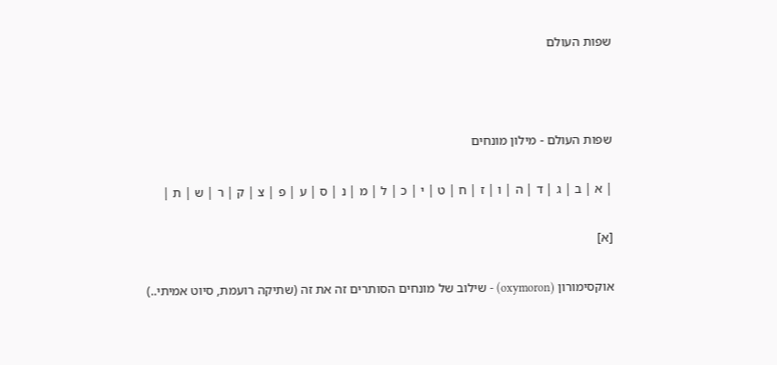שפות העולם



שפות העולם - מילון מונחים

| א | ב | ג | ד | ה | ו | ז | ח | ט | י | כ | ל | מ | נ | ס | ע | פ | צ | ק | ר | ש | ת |

[א]

אוקסימורון (oxymoron) - שילוב של מונחים הסותרים זה את זה (שתיקה רועמת, סיוט אמיתי..)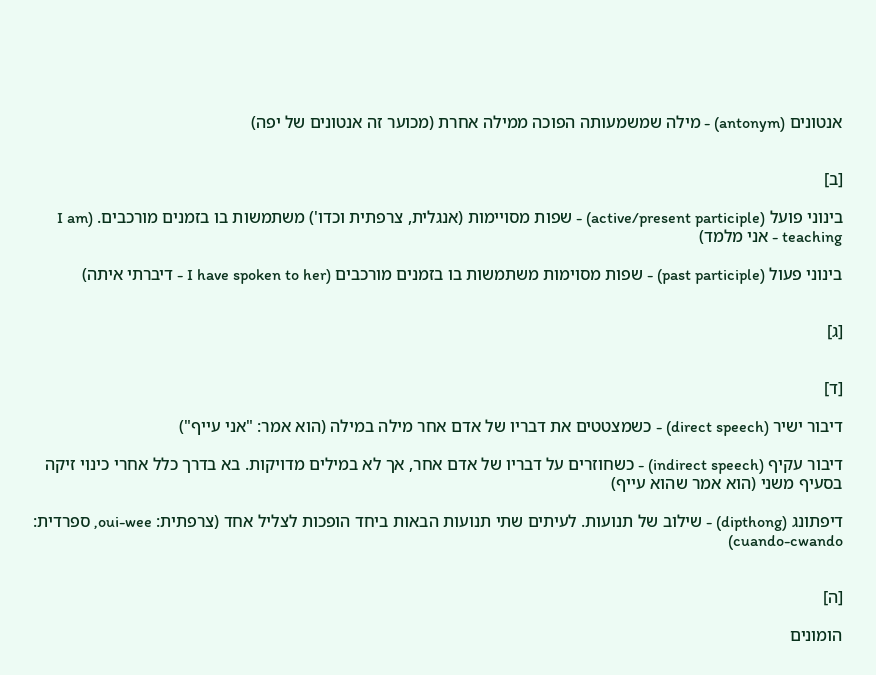אנטונים (antonym) - מילה שמשמעותה הפוכה ממילה אחרת (מכוער זה אנטונים של יפה)


[ב]

בינוני פועל (active/present participle) - שפות מסויימות (אנגלית, צרפתית וכדו') משתמשות בו בזמנים מורכבים. (I am teaching - אני מלמד)

בינוני פעול (past participle) - שפות מסוימות משתמשות בו בזמנים מורכבים (I have spoken to her - דיברתי איתה)


[ג]


[ד]

דיבור ישיר (direct speech) - כשמצטטים את דבריו של אדם אחר מילה במילה (הוא אמר: "אני עייף")

דיבור עקיף (indirect speech) - כשחוזרים על דבריו של אדם אחר, אך לא במילים מדויקות. בא בדרך כלל אחרי כינוי זיקה בסעיף משני (הוא אמר שהוא עייף)

דיפתונג (dipthong) - שילוב של תנועות. לעיתים שתי תנועות הבאות ביחד הופכות לצליל אחד (צרפתית: oui-wee, ספרדית: cuando-cwando)


[ה]

הומונים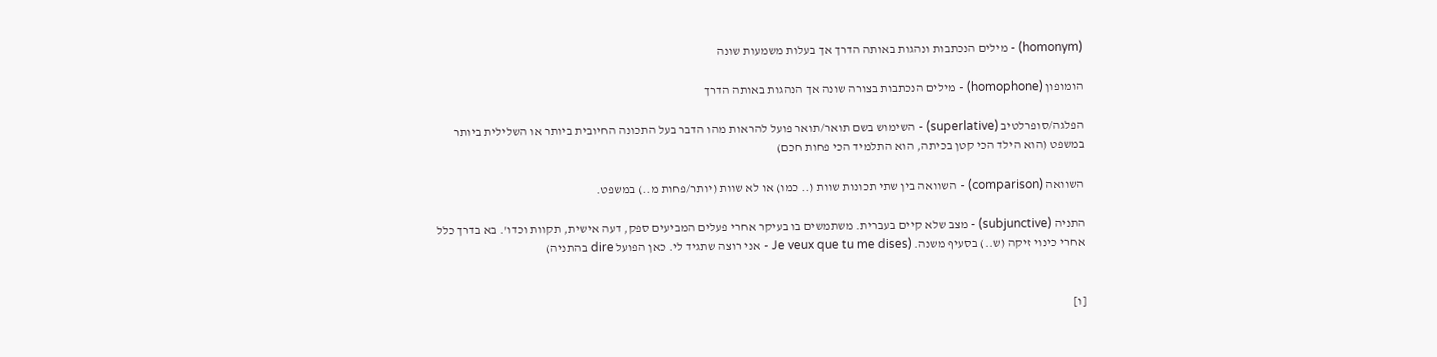(homonym) - מילים הנכתבות ונהגות באותה הדרך אך בעלות משמעות שונה

הומופון (homophone) - מילים הנכתבות בצורה שונה אך הנהגות באותה הדרך

הפלגה/סופרלטיב (superlative) - השימוש בשם תואר/תואר פועל להראות מהו הדבר בעל התכונה החיובית ביותר או השלילית ביותר במשפט (הוא הילד הכי קטן בכיתה, הוא התלמיד הכי פחות חכם)

השוואה (comparison) - השוואה בין שתי תכונות שוות (.. כמו) או לא שוות (יותר/פחות מ..) במשפט.

התניה (subjunctive) - מצב שלא קיים בעברית. משתמשים בו בעיקר אחרי פעלים המביעים ספק, דעה אישית, תקוות וכדו'. בא בדרך כלל אחרי כינוי זיקה (ש..) בסעיף משנה. (Je veux que tu me dises - אני רוצה שתגיד לי. כאן הפועל dire בהתניה)


[ו]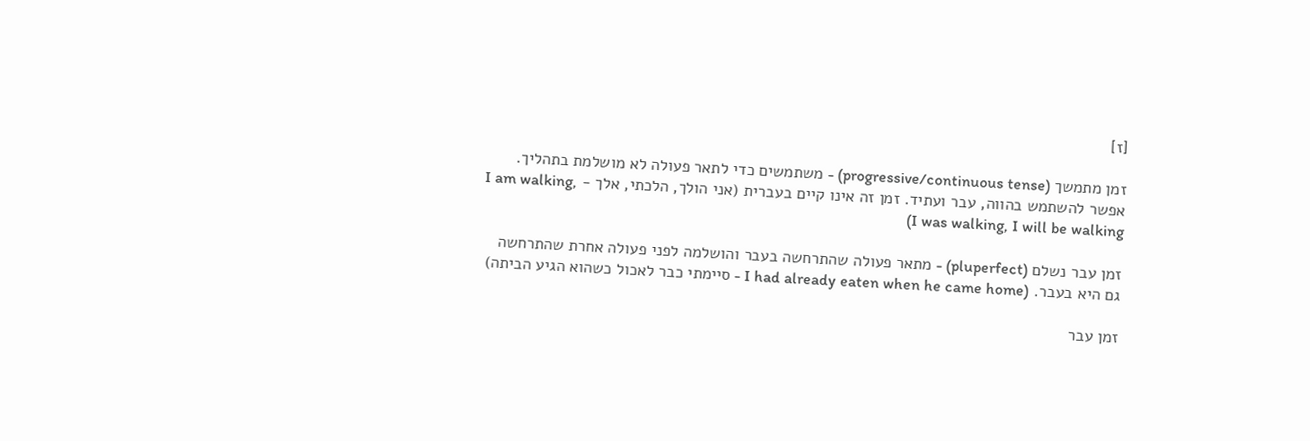[ז]

זמן מתמשך (progressive/continuous tense) - משתמשים כדי לתאר פעולה לא מושלמת בתהליך. אפשר להשתמש בהווה, עבר ועתיד. זמן זה אינו קיים בעברית (אני הולך, הלכתי, אלך - I am walking, I was walking, I will be walking)

זמן עבר נשלם (pluperfect) - מתאר פעולה שהתרחשה בעבר והושלמה לפני פעולה אחרת שהתרחשה גם היא בעבר. (I had already eaten when he came home - סיימתי כבר לאכול כשהוא הגיע הביתה)

זמן עבר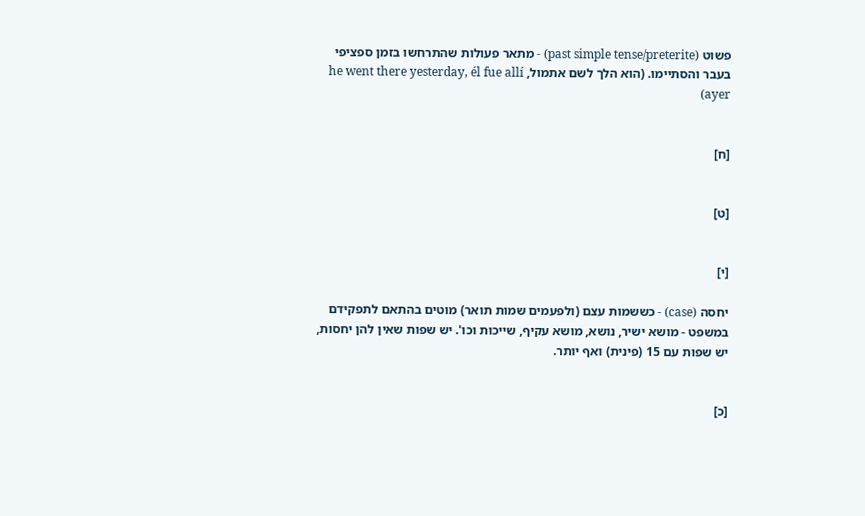פשוט (past simple tense/preterite) - מתאר פעולות שהתרחשו בזמן ספציפי בעבר והסתיימו. (הוא הלך לשם אתמול, he went there yesterday, él fue allí ayer)


[ח]


[ט]


[י]

יחסה (case) - כששמות עצם (ולפעמים שמות תואר) מוטים בהתאם לתפקידם במשפט - מושא ישיר, נושא, מושא עקיף, שייכות וכו'. יש שפות שאין להן יחסות, יש שפות עם 15 (פינית) ואף יותר.


[כ]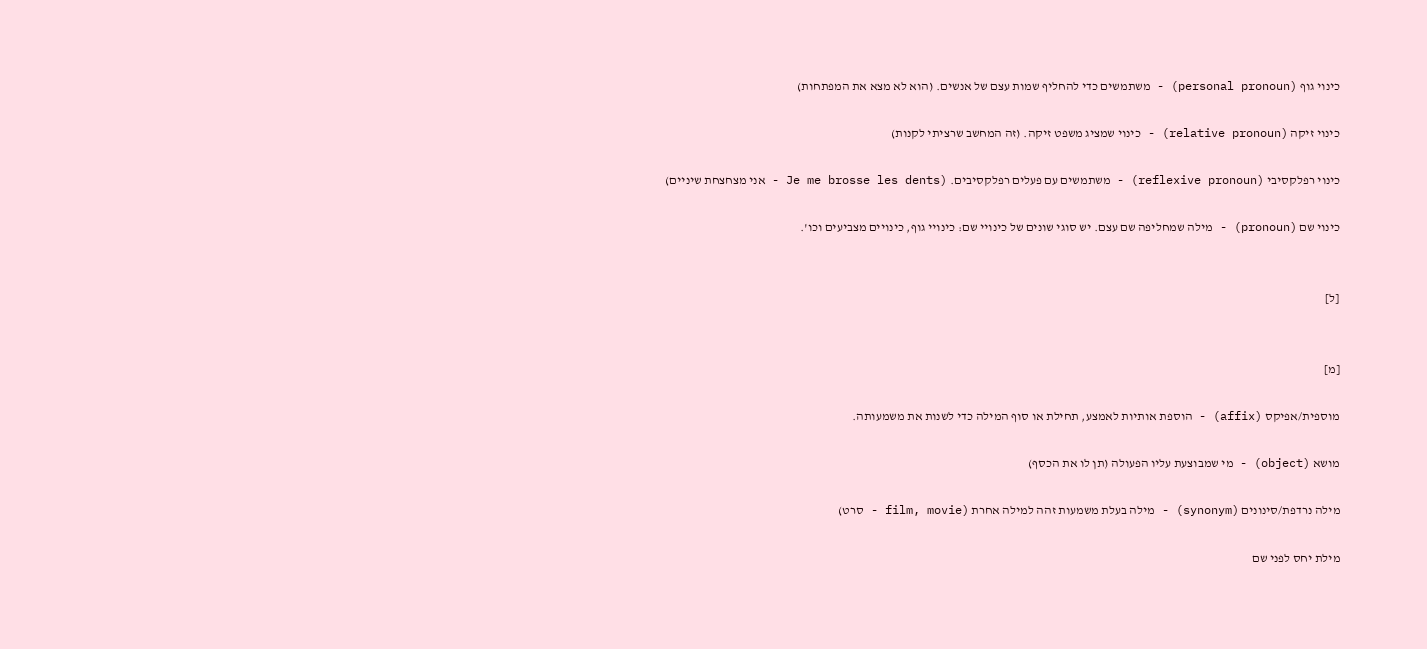כינוי גוף (personal pronoun) - משתמשים כדי להחליף שמות עצם של אנשים. (הוא לא מצא את המפתחות)

כינוי זיקה (relative pronoun) - כינוי שמציג משפט זיקה. (זה המחשב שרציתי לקנות)

כינוי רפלקסיבי (reflexive pronoun) - משתמשים עם פעלים רפלקסיבים. (Je me brosse les dents - אני מצחצחת שיניים)

כינוי שם (pronoun) - מילה שמחליפה שם עצם. יש סוגי שונים של כינויי שם: כינויי גוף, כינויים מצביעים וכו'.


[ל]


[מ]

מוספית/אפיקס (affix) - הוספת אותיות לאמצע, תחילת או סוף המילה כדי לשנות את משמעותה.

מושא (object) - מי שמבוצעת עליו הפעולה (תן לו את הכסף)

מילה נרדפת/סינונים (synonym) - מילה בעלת משמעות זהה למילה אחרת (film, movie - סרט)

מילת יחס לפני שם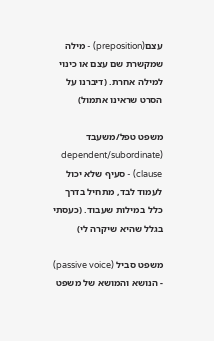עצם(preposition) - מילה שמקשרת שם עצם או כינוי למילה אחרת. (דיברנו על הסרט שראינו אתמול)

משפט טפל/משעבד (dependent/subordinate clause) - סעיף שלא יכול לעמוד לבד, מתחיל בדרך כלל במילות שעבוד. (כעסתי בגלל שהיא שיקרה לי)

משפט סביל (passive voice) - הנושא והמושא של משפט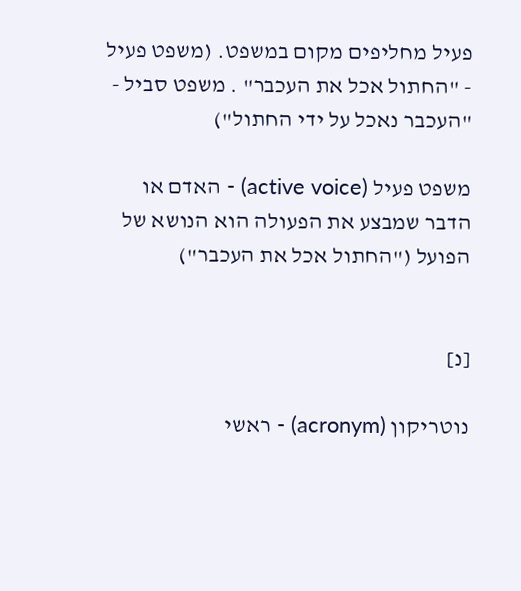פעיל מחליפים מקום במשפט. (משפט פעיל - "החתול אכל את העכבר" . משפט סביל - "העכבר נאכל על ידי החתול")

משפט פעיל (active voice) - האדם או הדבר שמבצע את הפעולה הוא הנושא של הפועל ("החתול אכל את העכבר")


[נ]

נוטריקון (acronym) - ראשי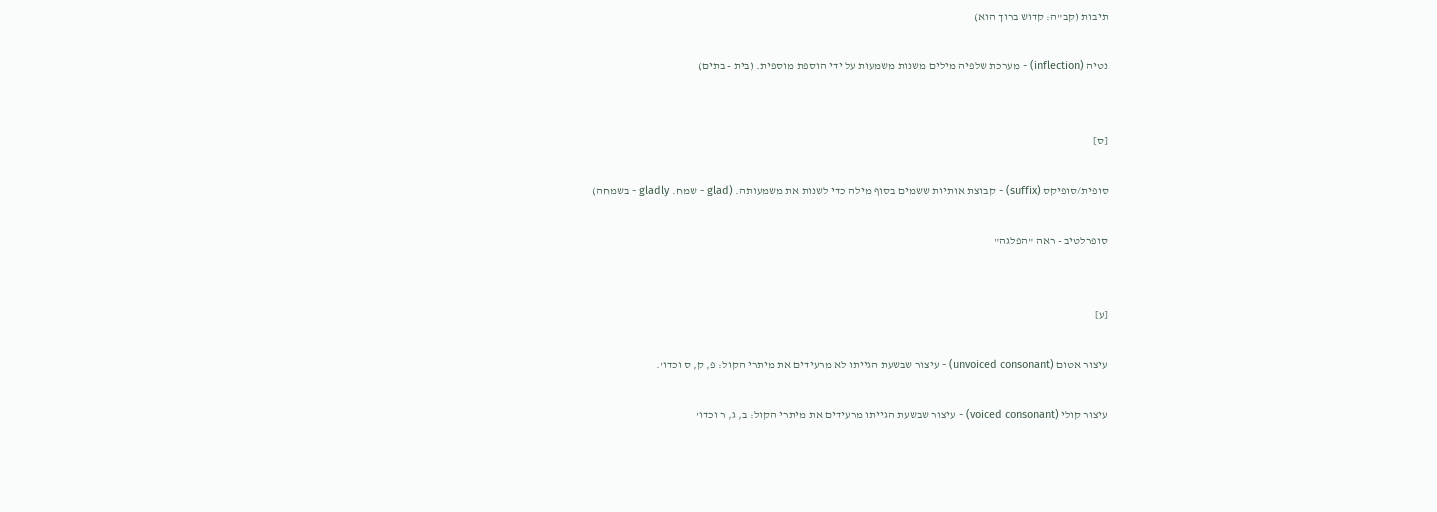תיבות (קב"ה: קדוש ברוך הוא)

נטיה (inflection) - מערכת שלפיה מילים משנות משמעות על ידי הוספת מוספית. (בית - בתים)


[ס]

סופית/סופיקס (suffix) - קבוצת אותיות ששמים בסוף מילה כדי לשנות את משמעותה. (glad - שמח. gladly - בשמחה)

סופרלטיב - ראה "הפלגה"


[ע]

עיצור אטום (unvoiced consonant) - עיצור שבשעת הגייתו לא מרעידים את מיתרי הקול: פ, ק, ס וכדו'.

עיצור קולי (voiced consonant) - עיצור שבשעת הגייתו מרעידים את מיתרי הקול: ב, ג, ר וכדו'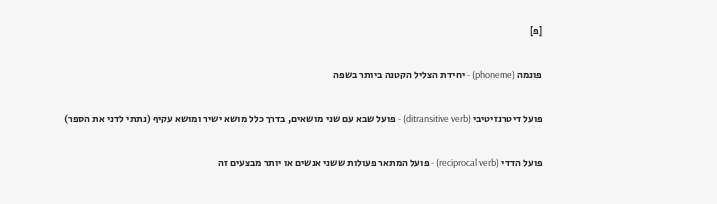[פ]

פונמה (phoneme) - יחידת הצליל הקטנה ביותר בשפה

פועל דיטרנזיטיבי (ditransitive verb) - פועל שבא עם שני מושאים, בדרך כלל מושא ישיר ומושא עקיף (נתתי לדני את הספר)

פועל הדדי (reciprocal verb) - פועל המתאר פעולות ששני אנשים או יותר מבצעים זה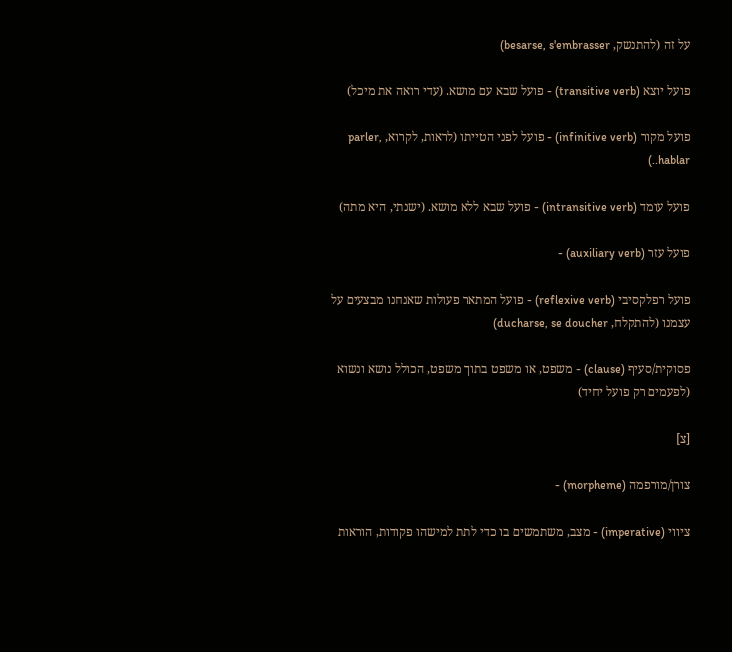על זה (להתנשק, besarse, s'embrasser)

פועל יוצא (transitive verb) - פועל שבא עם מושא. (עדי רואה את מיכל)

פועל מקור (infinitive verb) - פועל לפני הטייתו (לראות, לקרוא, parler, hablar..)

פועל עומד (intransitive verb) - פועל שבא ללא מושא. (ישנתי, היא מתה)

פועל עזר (auxiliary verb) -

פועל רפלקסיבי (reflexive verb) - פועל המתאר פעולות שאנחנו מבצעים על עצמנו (להתקלח, ducharse, se doucher)

פסוקית/סעיף (clause) - משפט, או משפט בתוך משפט, הכולל נושא ונשוא (לפעמים רק פועל יחיד)

[צ]

צורן/מורפמה (morpheme) -

ציווי (imperative) - מצב, משתמשים בו כדי לתת למישהו פקודות, הוראות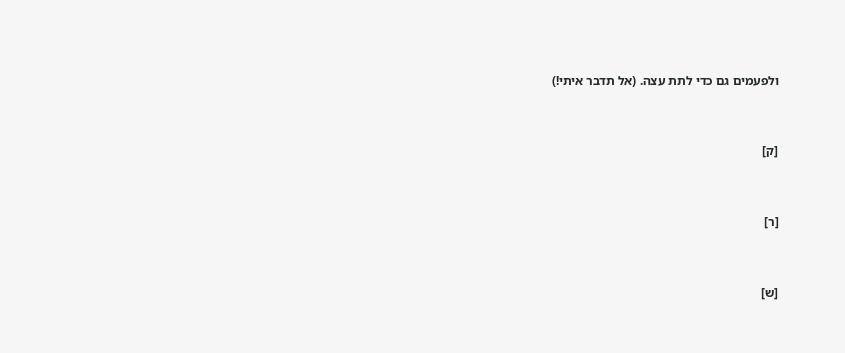ולפעמים גם כדי לתת עצה. (אל תדבר איתי!)


[ק]


[ר]


[ש]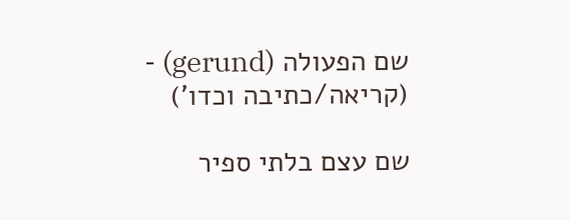שם הפעולה (gerund) - (קריאה/כתיבה וכדו')

שם עצם בלתי ספיר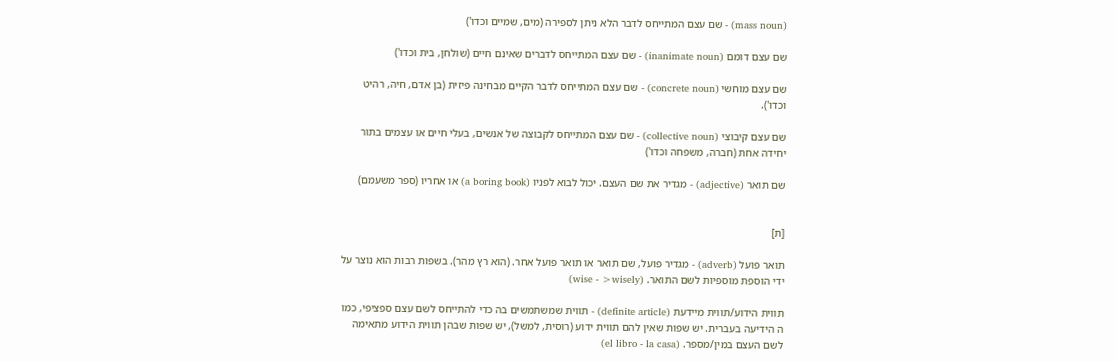(mass noun) - שם עצם המתייחס לדבר הלא ניתן לספירה (מים, שמיים וכדו')

שם עצם דומם (inanimate noun) - שם עצם המתייחס לדברים שאינם חיים (שולחן, בית וכדו')

שם עצם מוחשי (concrete noun) - שם עצם המתייחס לדבר הקיים מבחינה פיזית (בן אדם, חיה, רהיט וכדו').

שם עצם קיבוצי (collective noun) - שם עצם המתייחס לקבוצה של אנשים, בעלי חיים או עצמים בתור יחידה אחת (חברה, משפחה וכדו')

שם תואר (adjective) - מגדיר את שם העצם. יכול לבוא לפניו (a boring book) או אחריו (ספר משעמם)


[ת]

תואר פועל (adverb) - מגדיר פועל, שם תואר או תואר פועל אחר. (הוא רץ מהר). בשפות רבות הוא נוצר על ידי הוספת מוספיות לשם התואר. (wise - >wisely)

תווית הידוע/תווית מיידעת (definite article) - תווית שמשתמשים בה כדי להתייחס לשם עצם ספציפי, כמו ה הידיעה בעברית. יש שפות שאין להם תווית ידוע (רוסית, למשל), יש שפות שבהן תווית הידוע מתאימה לשם העצם במין/מספר. (el libro - la casa)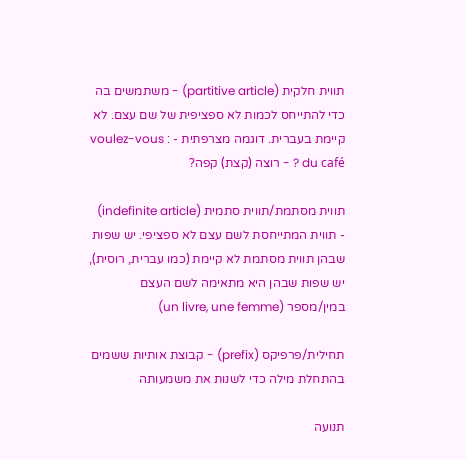תווית חלקית (partitive article) - משתמשים בה כדי להתייחס לכמות לא ספציפית של שם עצם. לא קיימת בעברית. דוגמה מצרפתית - : voulez-vous du café ? - רוצה (קצת) קפה?

תווית מסתמת/תווית סתמית (indefinite article) - תווית המתייחסת לשם עצם לא ספציפי. יש שפות שבהן תווית מסתמת לא קיימת (כמו עברית, רוסית), יש שפות שבהן היא מתאימה לשם העצם במין/מספר (un livre, une femme)

תחילית/פרפיקס (prefix) - קבוצת אותיות ששמים בהתחלת מילה כדי לשנות את משמעותה

תנועה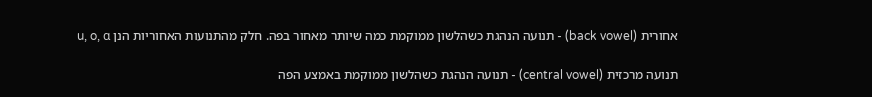אחורית (back vowel) - תנועה הנהגת כשהלשון ממוקמת כמה שיותר מאחור בפה. חלק מהתנועות האחוריות הנן u, o, ɑ

תנועה מרכזית (central vowel) - תנועה הנהגת כשהלשון ממוקמת באמצע הפה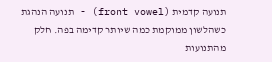תנועה קדמית (front vowel) - תנועה הנהגת כשהלשון ממוקמת כמה שיותר קדימה בפה. חלק מהתנועות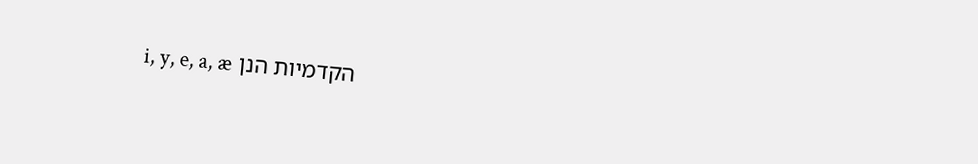הקדמיות הנן i, y, e, a, æ